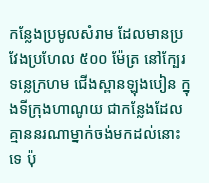កន្លែងប្រមូលសំរាម ដែលមានប្រវែងប្រហែល ៥០០ ម៉ែត្រ នៅក្បែរទន្លេក្រហម ជើងស្ពានឡុងបៀន ក្នុងទីក្រុងហាណូយ ជាកន្លែងដែលគ្មាននរណាម្នាក់ចង់មកដល់នោះទេ ប៉ុ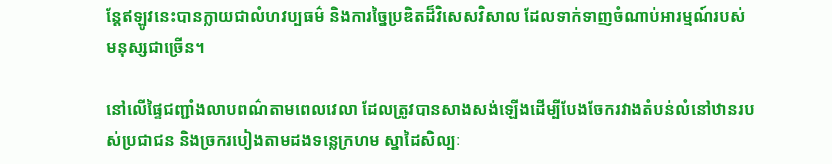ន្តែឥឡូវនេះបានក្លាយជាលំហវប្បធម៌ និងការច្នៃប្រឌិតដ៏វិសេសវិសាល ដែលទាក់ទាញចំណាប់អារម្មណ៍របស់មនុស្សជាច្រើន។

នៅលើផ្ទៃជញ្ជាំងលាបពណ៌តាមពេលវេលា ដែលត្រូវបានសាងសង់ឡើងដើម្បីបែងចែករវាងតំបន់លំនៅឋានរបស់ប្រជាជន និងច្រករបៀងតាមដងទន្លេក្រហម ស្នាដៃសិល្បៈ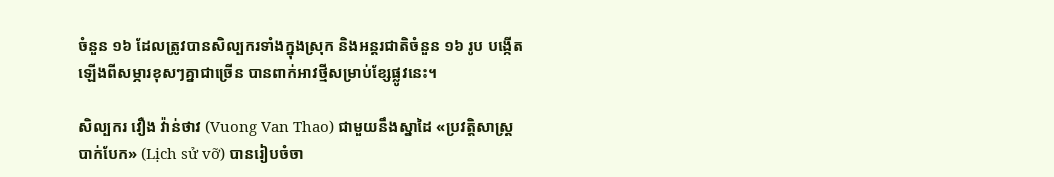ចំនួន ១៦ ដែលត្រូវបានសិល្បករទាំងក្នុងស្រុក និងអន្តរជាតិចំនួន ១៦ រូប បង្កើតឡើងពីសម្ភារខុសៗគ្នាជាច្រើន បានពាក់អាវថ្មីសម្រាប់ខ្សែផ្លូវនេះ។

សិល្បករ វឿង វ៉ាន់ថាវ (Vuong Van Thao) ជាមួយនឹងស្នាដៃ «ប្រវត្តិសាស្ត្របាក់បែក» (Lịch sử vỡ) បានរៀបចំចា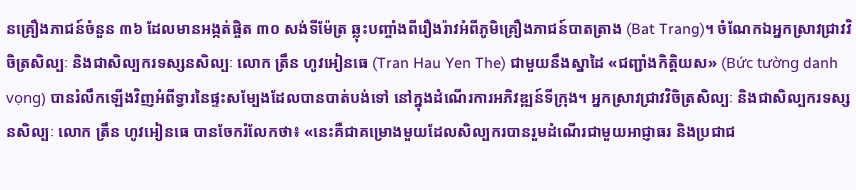នគ្រឿងភាជន៍ចំនួន ៣៦ ដែលមានអង្កត់ផ្ចិត ៣០ សង់ទីម៉ែត្រ ឆ្លុះបញ្ចាំងពីរឿងរ៉ាវអំពីភូមិគ្រឿងភាជន៍បាតត្រាង (Bat Trang)។ ចំណែកឯអ្នកស្រាវជ្រាវវិចិត្រសិល្បៈ និងជាសិល្បករទស្សនសិល្បៈ លោក ត្រឹន ហូវអៀនធេ (Tran Hau Yen The) ជាមួយនឹងស្នាដៃ «ជញ្ជាំងកិត្តិយស» (Bức tường danh vọng) បានរំលឹកឡើងវិញអំពីទ្វារនៃផ្ទះសម្បែងដែលបានបាត់បង់ទៅ នៅក្នុងដំណើរការអភិវឌ្ឍន៍ទីក្រុង។ អ្នកស្រាវជ្រាវវិចិត្រសិល្បៈ និងជាសិល្បករទស្សនសិល្បៈ លោក ត្រឹន ហូវអៀនធេ បានចែករំលែកថា៖ «នេះគឺជាគម្រោងមួយដែលសិល្បករបានរួមដំណើរជាមួយអាជ្ញាធរ និងប្រជាជ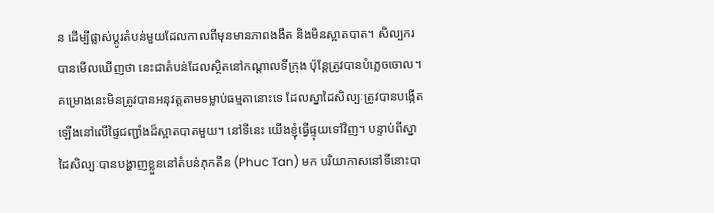ន ដើម្បីផ្លាស់ប្ដូរតំបន់មួយដែលកាលពីមុនមានភាពងងឹត និងមិនស្អាតបាត។ សិល្បករបានមើលឃើញថា នេះជាតំបន់ដែលស្ថិតនៅកណ្តាលទីក្រុង ប៉ុន្តែត្រូវបានបំភ្លេចចោល។ គម្រោងនេះមិនត្រូវបានអនុវត្តតាមទម្លាប់ធម្មតានោះទេ ដែលស្នាដៃសិល្បៈត្រូវបានបង្កើតឡើងនៅលើផ្ទៃជញ្ជាំងដ៏ស្អាតបាតមួយ។ នៅទីនេះ យើងខ្ញុំធ្វើផ្ទុយទៅវិញ។ បន្ទាប់ពីស្នាដៃសិល្បៈបានបង្ហាញខ្លួននៅតំបន់ភុកតឹន (Phuc Tan) មក បរិយាកាសនៅទីនោះបា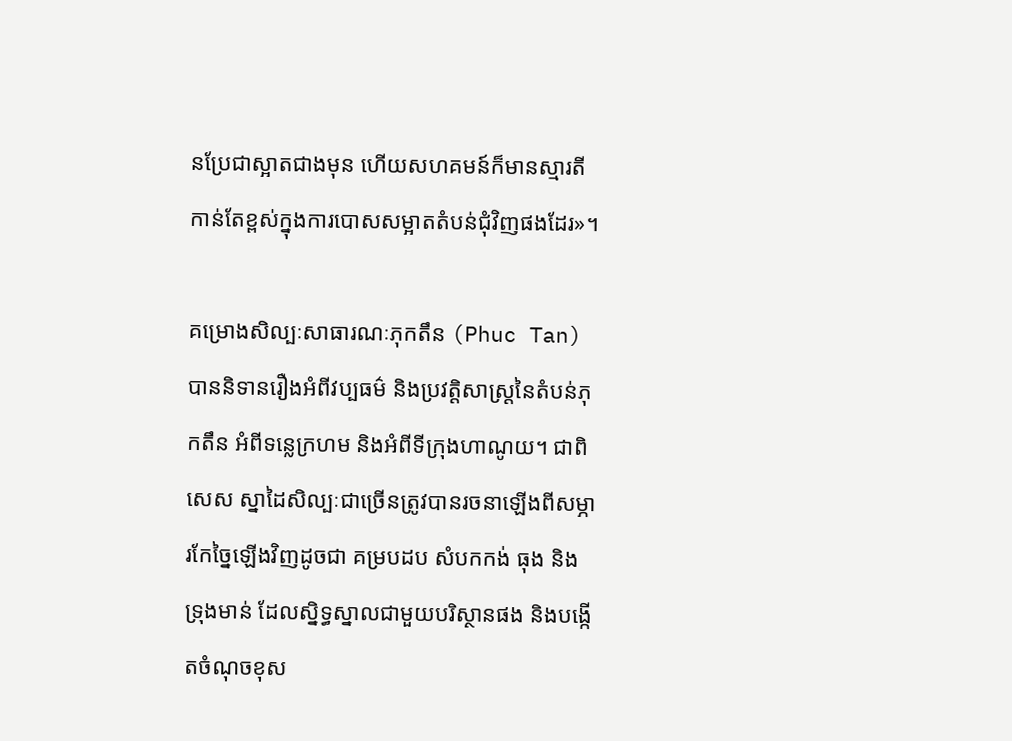នប្រែជាស្អាតជាងមុន ហើយសហគមន៍ក៏មានស្មារតីកាន់តែខ្ពស់ក្នុងការបោសសម្អាតតំបន់ជុំវិញផងដែរ»។

គម្រោងសិល្បៈសាធារណៈភុកតឹន (Phuc Tan) បាននិទានរឿងអំពីវប្បធម៌ និងប្រវត្តិសាស្ត្រនៃតំបន់ភុកតឹន អំពីទន្លេក្រហម និងអំពីទីក្រុងហាណូយ។ ជាពិសេស ស្នាដៃសិល្បៈជាច្រើនត្រូវបានរចនាឡើងពីសម្ភារកែច្នៃឡើងវិញដូចជា គម្របដប សំបកកង់ ធុង និងទ្រុងមាន់ ដែលស្និទ្ធស្នាលជាមួយបរិស្ថានផង និងបង្កើតចំណុចខុស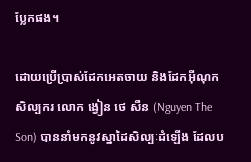ប្លែកផង។

ដោយប្រើប្រាស់ដែកអេតចាយ និងដែកអ៊ីណុក សិល្បករ លោក ង្វៀន ថេ សឺន (Nguyen The Son) បាននាំមកនូវស្នាដៃសិល្បៈដំឡើង ដែលប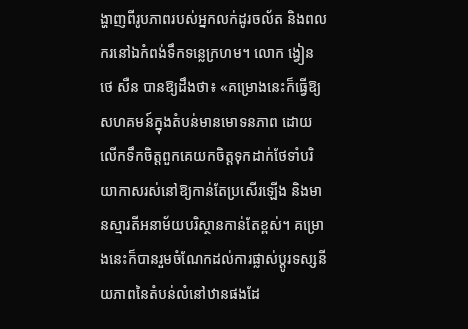ង្ហាញពីរូបភាពរបស់អ្នកលក់ដូរចល័ត និងពលករនៅឯកំពង់ទឹកទន្លេក្រហម។ លោក ង្វៀន ថេ សឺន បានឱ្យដឹងថា៖ «គម្រោងនេះក៏ធ្វើឱ្យសហគមន៍ក្នុងតំបន់មានមោទនភាព ដោយលើកទឹកចិត្តពួកគេយកចិត្តទុកដាក់ថែទាំបរិយាកាសរស់នៅឱ្យកាន់តែប្រសើរឡើង និងមានស្មារតីអនាម័យបរិស្ថានកាន់តែខ្ពស់។ គម្រោងនេះក៏បានរួមចំណែកដល់ការផ្លាស់ប្ដូរទស្សនីយភាពនៃតំបន់លំនៅឋានផងដែ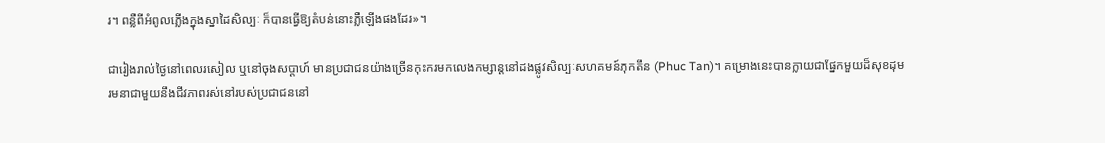រ។ ពន្លឺពីអំពូលភ្លើងក្នុងស្នាដៃសិល្បៈ ក៏បានធ្វើឱ្យតំបន់នោះភ្លឺឡើងផងដែរ»។

ជារៀងរាល់ថ្ងៃនៅពេលរសៀល ឬនៅចុងសប្តាហ៍ មានប្រជាជនយ៉ាងច្រើនកុះករមកលេងកម្សាន្តនៅដងផ្លូវសិល្បៈសហគមន៍ភុកតឹន (Phuc Tan)។ គម្រោងនេះបានក្លាយជាផ្នែកមួយដ៏សុខដុមរមនាជាមួយនឹងជីវភាពរស់នៅរបស់ប្រជាជននៅ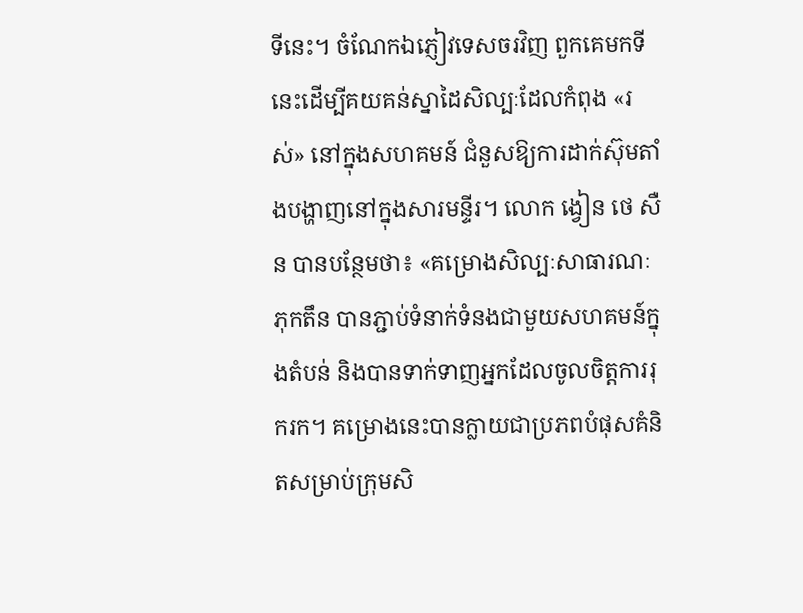ទីនេះ។ ចំណែកឯភ្ញៀវទេសចរវិញ ពួកគេមកទីនេះដើម្បីគយគន់ស្នាដៃសិល្បៈដែលកំពុង «រស់» នៅក្នុងសហគមន៍ ជំនួសឱ្យការដាក់ស៊ុមតាំងបង្ហាញនៅក្នុងសារមន្ទីរ។ លោក ង្វៀន ថេ សឺន បានបន្ថែមថា៖ «គម្រោងសិល្បៈសាធារណៈភុកតឹន បានភ្ជាប់ទំនាក់ទំនងជាមួយសហគមន៍ក្នុងតំបន់ និងបានទាក់ទាញអ្នកដែលចូលចិត្តការរុករក។ គម្រោងនេះបានក្លាយជាប្រភពបំផុសគំនិតសម្រាប់ក្រុមសិ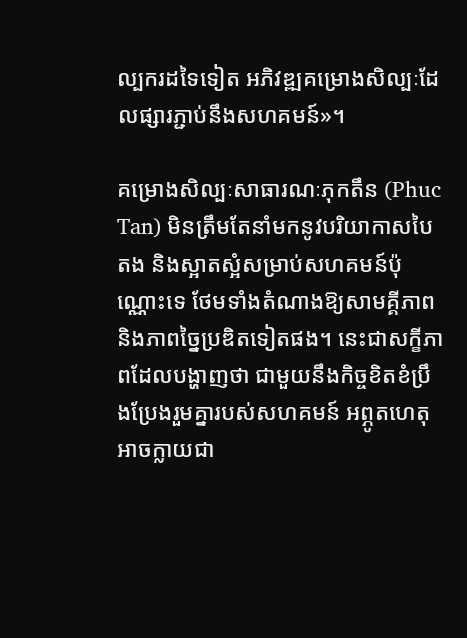ល្បករដទៃទៀត អភិវឌ្ឍគម្រោងសិល្បៈដែលផ្សារភ្ជាប់នឹងសហគមន៍»។

គម្រោងសិល្បៈសាធារណៈភុកតឹន (Phuc Tan) មិនត្រឹមតែនាំមកនូវបរិយាកាសបៃតង និងស្អាតស្អំសម្រាប់សហគមន៍ប៉ុណ្ណោះទេ ថែមទាំងតំណាងឱ្យសាមគ្គីភាព និងភាពច្នៃប្រឌិតទៀតផង។ នេះជាសក្ខីភាពដែលបង្ហាញថា ជាមួយនឹងកិច្ចខិតខំប្រឹងប្រែងរួមគ្នារបស់សហគមន៍ អព្ភូតហេតុអាចក្លាយជា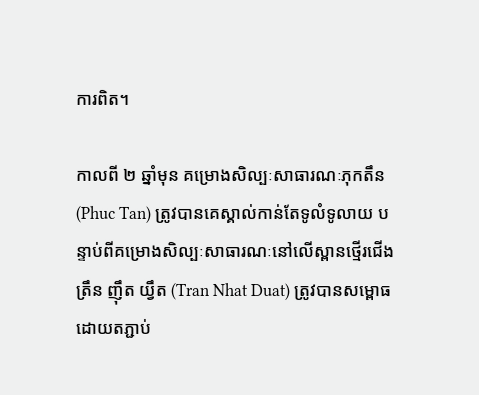ការពិត។

កាលពី ២ ឆ្នាំមុន គម្រោងសិល្បៈសាធារណៈភុកតឹន (Phuc Tan) ត្រូវបានគេស្គាល់កាន់តែទូលំទូលាយ បន្ទាប់ពីគម្រោងសិល្បៈសាធារណៈនៅលើស្ពានថ្មើរជើង ត្រឹន ញ៉ឹត យ្វឹត (Tran Nhat Duat) ត្រូវបានសម្ពោធ ដោយតភ្ជាប់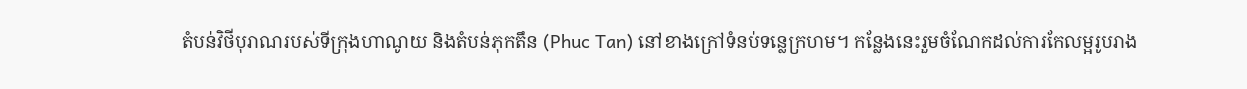តំបន់វិថីបុរាណរបស់ទីក្រុងហាណូយ និងតំបន់ភុកតឹន (Phuc Tan) នៅខាងក្រៅទំនប់ទន្លេក្រហម។ កន្លែងនេះរួមចំណែកដល់ការកែលម្អរូបរាង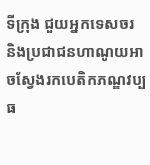ទីក្រុង ជួយអ្នកទេសចរ និងប្រជាជនហាណូយអាចស្វែងរកបេតិកភណ្ឌវប្បធ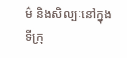ម៌ និងសិល្បៈនៅក្នុងទីក្រុ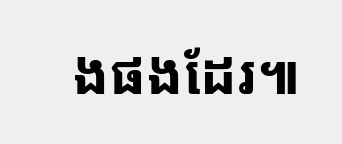ងផងដែរ៕